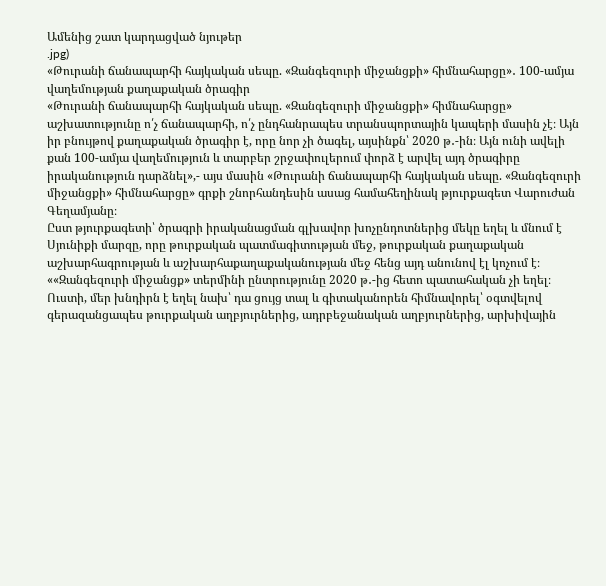Ամենից շատ կարդացված նյութեր
.jpg)
«Թուրանի ճանապարհի հայկական սեպը. «Զանգեզուրի միջանցքի» հիմնահարցը»․ 100-ամյա վաղեմության քաղաքական ծրագիր
«Թուրանի ճանապարհի հայկական սեպը. «Զանգեզուրի միջանցքի» հիմնահարցը» աշխատությունը ո՛չ ճանապարհի, ո՛չ ընդհանրապես տրանսպորտային կապերի մասին չէ։ Այն իր բնույթով քաղաքական ծրագիր է, որը նոր չի ծագել, այսինքն՝ 2020 թ․-ին։ Այն ունի ավելի քան 100-ամյա վաղեմություն և տարբեր շրջափուլերում փորձ է արվել այդ ծրագիրը իրականություն դարձնել»,- այս մասին «Թուրանի ճանապարհի հայկական սեպը. «Զանգեզուրի միջանցքի» հիմնահարցը» գրքի շնորհանդեսին ասաց համահեղինակ թյուրքագետ Վարուժան Գեղամյանը։
Ըստ թյուրքագետի՝ ծրագրի իրականացման գլխավոր խոչընդոտներից մեկը եղել և մնում է Սյունիքի մարզը, որը թուրքական պատմագիտության մեջ, թուրքական քաղաքական աշխարհագրության և աշխարհաքաղաքականության մեջ հենց այդ անունով էլ կոչում է։
««Զանգեզուրի միջանցք» տերմինի ընտրությունը 2020 թ․-ից հետո պատահական չի եղել։ Ուստի, մեր խնդիրն է եղել նախ՝ դա ցույց տալ և գիտականորեն հիմնավորել՝ օգտվելով գերազանցապես թուրքական աղբյուրներից, ադրբեջանական աղբյուրներից, արխիվային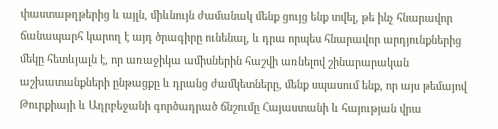փաստաթղթերից և այլն, միևնույն ժամանակ մենք ցույց ենք տվել, թե ինչ հնարավոր ճանապարհ կարող է այդ ծրագիրը ունենալ, և դրա որպես հնարավոր արդյունքներից մեկը հետևյալն է, որ առաջիկա ամիսներին հաշվի առնելով շինարարական աշխատանքների ընթացքը և դրանց ժամկետները, մենք սպասում ենք, որ այս թեմայով Թուրքիայի և Ադրբեջանի գործադրած ճնշումը Հայաստանի և հայության վրա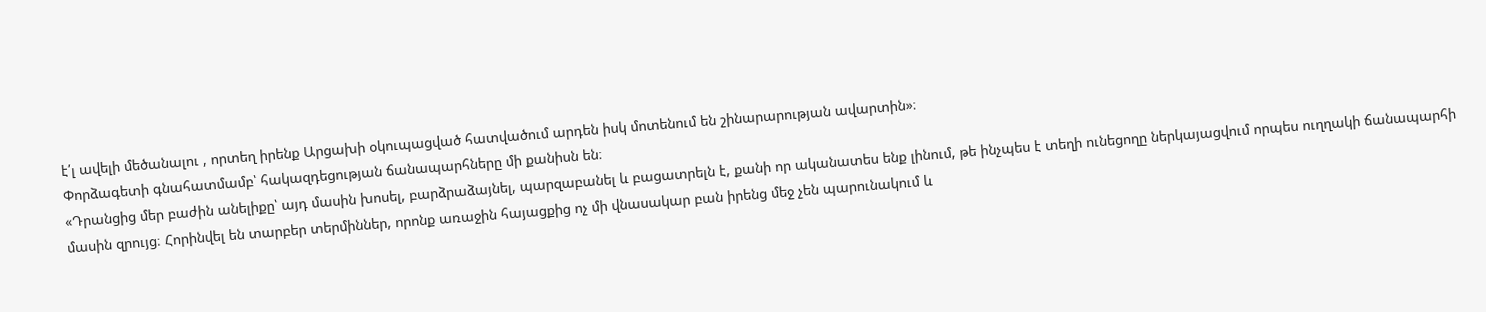է՛լ ավելի մեծանալու , որտեղ իրենք Արցախի օկուպացված հատվածում արդեն իսկ մոտենում են շինարարության ավարտին»։
Փորձագետի գնահատմամբ՝ հակազդեցության ճանապարհները մի քանիսն են։
«Դրանցից մեր բաժին անելիքը՝ այդ մասին խոսել, բարձրաձայնել, պարզաբանել և բացատրելն է, քանի որ ականատես ենք լինում, թե ինչպես է տեղի ունեցողը ներկայացվում որպես ուղղակի ճանապարհի մասին զրույց։ Հորինվել են տարբեր տերմիններ, որոնք առաջին հայացքից ոչ մի վնասակար բան իրենց մեջ չեն պարունակում և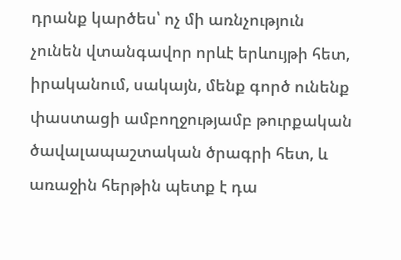դրանք կարծես՝ ոչ մի առնչություն չունեն վտանգավոր որևէ երևույթի հետ, իրականում, սակայն, մենք գործ ունենք փաստացի ամբողջությամբ թուրքական ծավալապաշտական ծրագրի հետ, և առաջին հերթին պետք է դա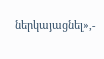ներկայացնել»,-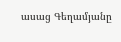ասաց Գեղամյանը